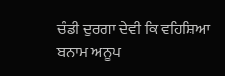ਚੰਡੀ ਦੁਰਗਾ ਦੇਵੀ ਕਿ ਵਹਿਸ਼ਿਆ ਬਨਾਮ ਅਨੂਪ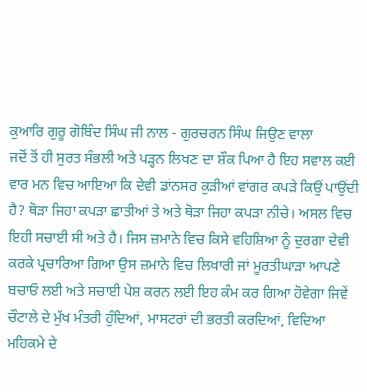ਕੁਆਰਿ ਗੁਰੂ ਗੋਬਿੰਦ ਸਿੰਘ ਜੀ ਨਾਲ - ਗੁਰਚਰਨ ਸਿੰਘ ਜਿਉਣ ਵਾਲਾ
ਜਦੋਂ ਤੋਂ ਹੀ ਸੁਰਤ ਸੰਭਲੀ ਅਤੇ ਪੜ੍ਹਨ ਲਿਖਣ ਦਾ ਸ਼ੌਕ ਪਿਆ ਹੈ ਇਹ ਸਵਾਲ ਕਈ ਵਾਰ ਮਨ ਵਿਚ ਆਇਆ ਕਿ ਦੇਵੀ ਡਾਂਨਸਰ ਕੁੜੀਆਂ ਵਾਂਗਰ ਕਪੜੇ ਕਿਉਂ ਪਾਉਂਦੀ ਹੈ? ਥੋੜਾ ਜਿਹਾ ਕਪੜਾ ਛਾਤੀਆਂ ਤੇ ਅਤੇ ਥੋੜਾ ਜਿਹਾ ਕਪੜਾ ਨੀਚੇ। ਅਸਲ ਵਿਚ ਇਹੀ ਸਚਾਈ ਸੀ ਅਤੇ ਹੈ। ਜਿਸ ਜ਼ਮਾਨੇ ਵਿਚ ਕਿਸੇ ਵਹਿਸ਼ਿਆ ਨੂੰ ਦੁਰਗਾ ਦੇਵੀ ਕਰਕੇ ਪ੍ਰਚਾਰਿਆ ਗਿਆ ਉਸ ਜ਼ਮਾਨੇ ਵਿਚ ਲਿਖਾਰੀ ਜਾਂ ਮੂਰਤੀਘਾੜਾ ਆਪਣੇ ਬਚਾਓ ਲਈ ਅਤੇ ਸਚਾਈ ਪੇਸ਼ ਕਰਨ ਲਈ ਇਹ ਕੰਮ ਕਰ ਗਿਆ ਹੋਵੇਗਾ ਜਿਵੇਂ ਚੌਟਾਲੇ ਦੇ ਮੁੱਖ ਮੰਤਰੀ ਹੁੰਦਿਆਂ, ਮਾਸਟਰਾਂ ਦੀ ਭਰਤੀ ਕਰਦਿਆਂ, ਵਿਦਿਆ ਮਹਿਕਮੇ ਦੇ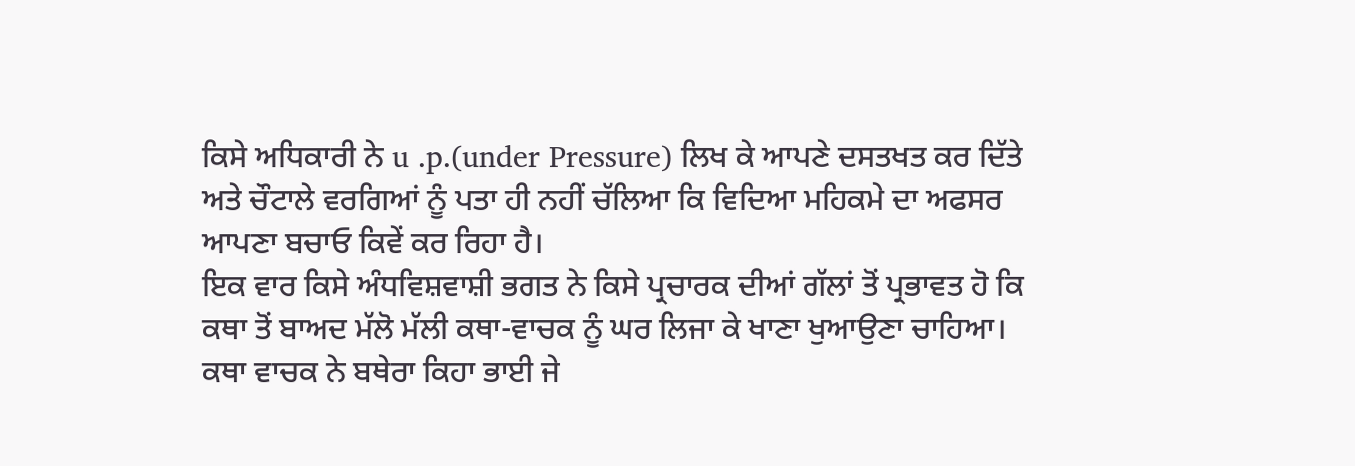ਕਿਸੇ ਅਧਿਕਾਰੀ ਨੇ u .p.(under Pressure) ਲਿਖ ਕੇ ਆਪਣੇ ਦਸਤਖਤ ਕਰ ਦਿੱਤੇ ਅਤੇ ਚੌਟਾਲੇ ਵਰਗਿਆਂ ਨੂੰ ਪਤਾ ਹੀ ਨਹੀਂ ਚੱਲਿਆ ਕਿ ਵਿਦਿਆ ਮਹਿਕਮੇ ਦਾ ਅਫਸਰ ਆਪਣਾ ਬਚਾਓ ਕਿਵੇਂ ਕਰ ਰਿਹਾ ਹੈ।
ਇਕ ਵਾਰ ਕਿਸੇ ਅੰਧਵਿਸ਼ਵਾਸ਼ੀ ਭਗਤ ਨੇ ਕਿਸੇ ਪ੍ਰਚਾਰਕ ਦੀਆਂ ਗੱਲਾਂ ਤੋਂ ਪ੍ਰਭਾਵਤ ਹੋ ਕਿ ਕਥਾ ਤੋਂ ਬਾਅਦ ਮੱਲੋ ਮੱਲੀ ਕਥਾ-ਵਾਚਕ ਨੂੰ ਘਰ ਲਿਜਾ ਕੇ ਖਾਣਾ ਖੁਆਉਣਾ ਚਾਹਿਆ। ਕਥਾ ਵਾਚਕ ਨੇ ਬਥੇਰਾ ਕਿਹਾ ਭਾਈ ਜੇ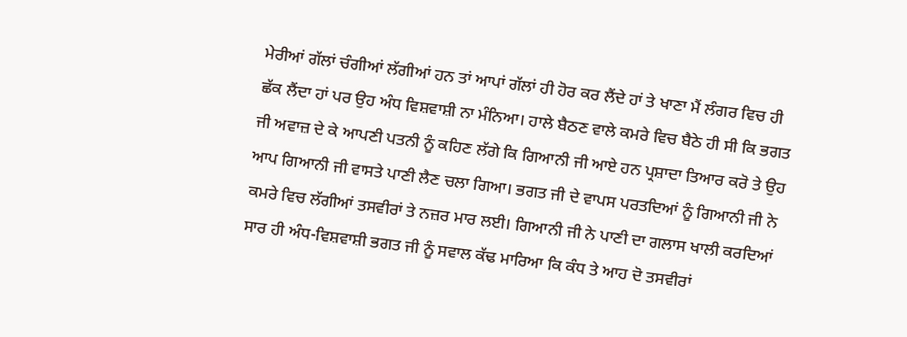ਮੇਰੀਆਂ ਗੱਲਾਂ ਚੰਗੀਆਂ ਲੱਗੀਆਂ ਹਨ ਤਾਂ ਆਪਾਂ ਗੱਲਾਂ ਹੀ ਹੋਰ ਕਰ ਲੈਂਦੇ ਹਾਂ ਤੇ ਖਾਣਾ ਮੈਂ ਲੰਗਰ ਵਿਚ ਹੀ ਛੱਕ ਲੈਂਦਾ ਹਾਂ ਪਰ ਉਹ ਅੰਧ ਵਿਸ਼ਵਾਸ਼ੀ ਨਾ ਮੰਨਿਆ। ਹਾਲੇ ਬੈਠਣ ਵਾਲੇ ਕਮਰੇ ਵਿਚ ਬੈਠੇ ਹੀ ਸੀ ਕਿ ਭਗਤ ਜੀ ਅਵਾਜ਼ ਦੇ ਕੇ ਆਪਣੀ ਪਤਨੀ ਨੂੰ ਕਹਿਣ ਲੱਗੇ ਕਿ ਗਿਆਨੀ ਜੀ ਆਏ ਹਨ ਪ੍ਰਸ਼ਾਦਾ ਤਿਆਰ ਕਰੋ ਤੇ ਉਹ ਆਪ ਗਿਆਨੀ ਜੀ ਵਾਸਤੇ ਪਾਣੀ ਲੈਣ ਚਲਾ ਗਿਆ। ਭਗਤ ਜੀ ਦੇ ਵਾਪਸ ਪਰਤਦਿਆਂ ਨੂੰ ਗਿਆਨੀ ਜੀ ਨੇ ਕਮਰੇ ਵਿਚ ਲੱਗੀਆਂ ਤਸਵੀਰਾਂ ਤੇ ਨਜ਼ਰ ਮਾਰ ਲਈ। ਗਿਆਨੀ ਜੀ ਨੇ ਪਾਣੀ ਦਾ ਗਲਾਸ ਖਾਲੀ ਕਰਦਿਆਂ ਸਾਰ ਹੀ ਅੰਧ-ਵਿਸ਼ਵਾਸ਼ੀ ਭਗਤ ਜੀ ਨੂੰ ਸਵਾਲ ਕੱਢ ਮਾਰਿਆ ਕਿ ਕੰਧ ਤੇ ਆਹ ਦੋ ਤਸਵੀਰਾਂ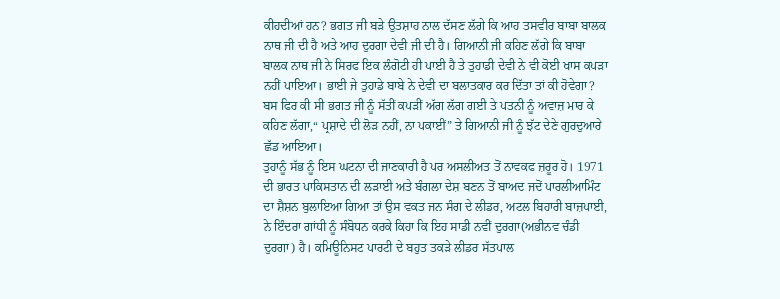ਕੀਹਦੀਆਂ ਹਨ? ਭਗਤ ਜੀ ਬੜੇ ਉਤਸ਼ਾਹ ਨਾਲ ਦੱਸਣ ਲੱਗੇ ਕਿ ਆਹ ਤਸਵੀਰ ਬਾਬਾ ਬਾਲਕ ਨਾਥ ਜੀ ਦੀ ਹੈ ਅਤੇ ਆਹ ਦੁਰਗਾ ਦੇਵੀ ਜੀ ਦੀ ਹੈ। ਗਿਆਨੀ ਜੀ ਕਹਿਣ ਲੱਗੇ ਕਿ ਬਾਬਾ ਬਾਲਕ ਨਾਥ ਜੀ ਨੇ ਸਿਰਫ ਇਕ ਲੰਗੋਟੀ ਹੀ ਪਾਈ ਹੈ ਤੇ ਤੁਹਾਡੀ ਦੇਵੀ ਨੇ ਵੀ ਕੋਈ ਖਾਸ ਕਪੜਾ ਨਹੀਂ ਪਾਇਆ। ਭਾਈ ਜੇ ਤੁਹਾਡੇ ਬਾਬੇ ਨੇ ਦੇਵੀ ਦਾ ਬਲਾਤਕਾਰ ਕਰ ਦਿੱਤਾ ਤਾਂ ਕੀ ਹੋਵੇਗਾ? ਬਸ ਫਿਰ ਕੀ ਸੀ ਭਗਤ ਜੀ ਨੂੰ ਸੱਤੀਂ ਕਪੜੀਂ ਅੱਗ ਲੱਗ ਗਈ ਤੇ ਪਤਨੀ ਨੂੰ ਅਵਾਜ਼ ਮਾਰ ਕੇ ਕਹਿਣ ਲੱਗਾ,“ ਪ੍ਰਸ਼ਾਦੇ ਦੀ ਲੋੜ ਨਹੀਂ, ਨਾ ਪਕਾਈਂ” ਤੇ ਗਿਆਨੀ ਜੀ ਨੂੰ ਝੱਟ ਦੇਣੇ ਗੁਰਦੁਆਰੇ ਛੱਡ ਆਇਆ।
ਤੁਹਾਨੂੰ ਸੱਭ ਨੂੰ ਇਸ ਘਟਨਾ ਦੀ ਜਾਣਕਾਰੀ ਹੈ ਪਰ ਅਸਲੀਅਤ ਤੋਂ ਨਾਵਕਫ ਜ਼ਰੂਰ ਹੋ। 1971 ਦੀ ਭਾਰਤ ਪਾਕਿਸਤਾਨ ਦੀ ਲੜਾਈ ਅਤੇ ਬੰਗਲਾ ਦੇਸ਼ ਬਣਨ ਤੋਂ ਬਾਅਦ ਜਦੋਂ ਪਾਰਲੀਆਮਿੰਟ ਦਾ ਸ਼ੈਸ਼ਨ ਬੁਲਾਇਆ ਗਿਆ ਤਾਂ ਉਸ ਵਕਤ ਜਨ ਸੰਗ ਦੇ ਲੀਡਰ, ਅਟਲ ਬਿਹਾਰੀ ਬਾਜ਼ਪਾਈ, ਨੇ ਇੰਦਰਾ ਗਾਂਧੀ ਨੂੰ ਸੰਬੋਧਨ ਕਰਕੇ ਕਿਹਾ ਕਿ ਇਹ ਸਾਡੀ ਨਵੀਂ ਦੁਰਗਾ(ਅਭੀਨਵ ਚੰਡੀ ਦੁਰਗਾ) ਹੈ। ਕਮਿਊਨਿਸਟ ਪਾਰਟੀ ਦੇ ਬਹੁਤ ਤਕੜੇ ਲੀਡਰ ਸੱਤਪਾਲ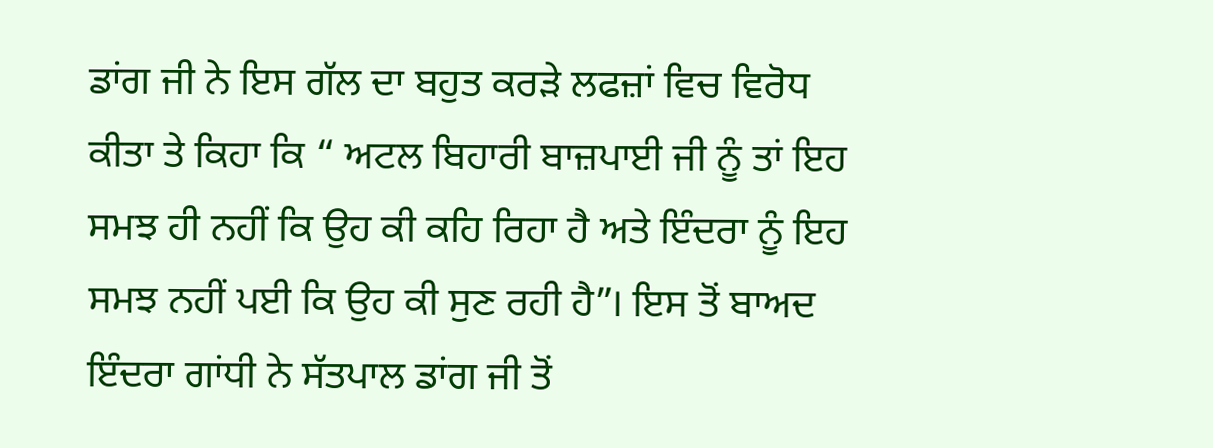ਡਾਂਗ ਜੀ ਨੇ ਇਸ ਗੱਲ ਦਾ ਬਹੁਤ ਕਰੜੇ ਲਫਜ਼ਾਂ ਵਿਚ ਵਿਰੋਧ ਕੀਤਾ ਤੇ ਕਿਹਾ ਕਿ “ ਅਟਲ ਬਿਹਾਰੀ ਬਾਜ਼ਪਾਈ ਜੀ ਨੂੰ ਤਾਂ ਇਹ ਸਮਝ ਹੀ ਨਹੀਂ ਕਿ ਉਹ ਕੀ ਕਹਿ ਰਿਹਾ ਹੈ ਅਤੇ ਇੰਦਰਾ ਨੂੰ ਇਹ ਸਮਝ ਨਹੀਂ ਪਈ ਕਿ ਉਹ ਕੀ ਸੁਣ ਰਹੀ ਹੈ”। ਇਸ ਤੋਂ ਬਾਅਦ ਇੰਦਰਾ ਗਾਂਧੀ ਨੇ ਸੱਤਪਾਲ ਡਾਂਗ ਜੀ ਤੋਂ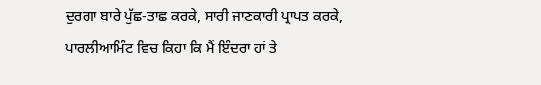ਦੁਰਗਾ ਬਾਰੇ ਪੁੱਛ-ਤਾਛ ਕਰਕੇ, ਸਾਰੀ ਜਾਣਕਾਰੀ ਪ੍ਰਾਪਤ ਕਰਕੇ, ਪਾਰਲੀਆਮਿੰਟ ਵਿਚ ਕਿਹਾ ਕਿ ਮੈਂ ਇੰਦਰਾ ਹਾਂ ਤੇ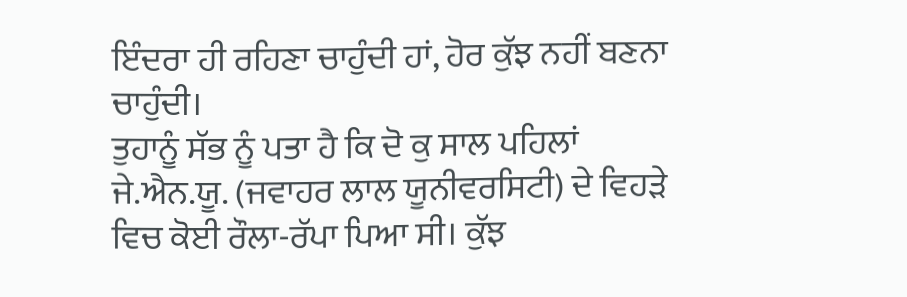ਇੰਦਰਾ ਹੀ ਰਹਿਣਾ ਚਾਹੁੰਦੀ ਹਾਂ, ਹੋਰ ਕੁੱਝ ਨਹੀਂ ਬਣਨਾ ਚਾਹੁੰਦੀ।
ਤੁਹਾਨੂੰ ਸੱਭ ਨੂੰ ਪਤਾ ਹੈ ਕਿ ਦੋ ਕੁ ਸਾਲ ਪਹਿਲਾਂ ਜੇ.ਐਨ.ਯੂ. (ਜਵਾਹਰ ਲਾਲ ਯੂਨੀਵਰਸਿਟੀ) ਦੇ ਵਿਹੜੇ ਵਿਚ ਕੋਈ ਰੌਲਾ-ਰੱਪਾ ਪਿਆ ਸੀ। ਕੁੱਝ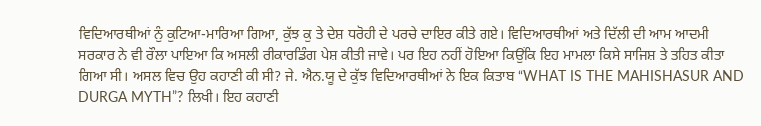ਵਿਦਿਆਰਥੀਆਂ ਨੁੰ ਕੁਟਿਆ-ਮਾਰਿਆ ਗਿਆ, ਕੁੱਝ ਕੁ ਤੇ ਦੇਸ਼ ਧਰੋਹੀ ਦੇ ਪਰਚੇ ਦਾਇਰ ਕੀਤੇ ਗਏ। ਵਿਦਿਆਰਥੀਆਂ ਅਤੇ ਦਿੱਲੀ ਦੀ ਆਮ ਆਦਮੀ ਸਰਕਾਰ ਨੇ ਵੀ ਰੌਲਾ ਪਾਇਆ ਕਿ ਅਸਲੀ ਰੀਕਾਰਡਿੰਗ ਪੇਸ਼ ਕੀਤੀ ਜਾਵੇ। ਪਰ ਇਹ ਨਹੀਂ ਹੋਇਆ ਕਿਉਂਕਿ ਇਹ ਮਾਮਲਾ ਕਿਸੇ ਸਾਜਿਸ਼ ਤੇ ਤਹਿਤ ਕੀਤਾ ਗਿਆ ਸੀ। ਅਸਲ ਵਿਚ ਉਹ ਕਹਾਣੀ ਕੀ ਸੀ? ਜੇ. ਐਨ.ਯੂ ਦੇ ਕੁੱਝ ਵਿਦਿਆਰਥੀਆਂ ਨੇ ਇਕ ਕਿਤਾਬ “WHAT IS THE MAHISHASUR AND DURGA MYTH”? ਲਿਖੀ। ਇਹ ਕਹਾਣੀ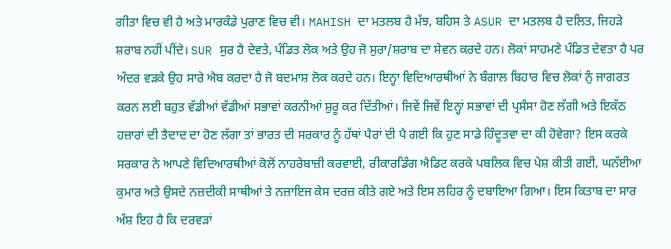ਗੀਤਾ ਵਿਚ ਵੀ ਹੈ ਅਤੇ ਮਾਰਕੰਡੇ ਪੁਰਾਣ ਵਿਚ ਵੀ। MAHISH ਦਾ ਮਤਲਬ ਹੈ ਮੱਝ, ਬਹਿਸ ਤੇ ASUR ਦਾ ਮਤਲਬ ਹੈ ਦਲਿਤ, ਜਿਹੜੇ ਸ਼ਰਾਬ ਨਹੀਂ ਪੀਂਦੇ। SUR ਸੁਰ ਹੈ ਦੇਵਤੇ, ਪੰਡਿਤ ਲੋਕ ਅਤੇ ਉਹ ਜੋ ਸੁਰਾ/ਸ਼ਰਾਬ ਦਾ ਸੇਵਨ ਕਰਦੇ ਹਨ। ਲੋਕਾਂ ਸਾਹਮਣੇ ਪੰਡਿਤ ਦੇਵਤਾ ਹੈ ਪਰ ਅੰਦਰ ਵੜਕੇ ਉਹ ਸਾਰੇ ਐਬ ਕਰਦਾ ਹੈ ਜੋ ਬਦਮਾਸ਼ ਲੋਕ ਕਰਦੇ ਹਨ। ਇਨ੍ਹਾ ਵਿਦਿਆਰਥੀਆਂ ਨੇ ਬੰਗਾਲ ਬਿਹਾਰ ਵਿਚ ਲੋਕਾਂ ਨੁੰ ਜਾਗਰਤ ਕਰਨ ਲਈ ਬਹੁਤ ਵੱਡੀਆਂ ਵੱਡੀਆਂ ਸਭਾਵਾਂ ਕਰਨੀਆਂ ਸ਼ੁਰੂ ਕਰ ਦਿੱਤੀਆਂ। ਜਿਵੇਂ ਜਿਵੇਂ ਇਨ੍ਹਾਂ ਸਭਾਵਾਂ ਦੀ ਪ੍ਰਸੰਸਾ ਹੋਣ ਲੱਗੀ ਅਤੇ ਇਕੱਠ ਹਜ਼ਾਰਾਂ ਦੀ ਤੈਦਾਦ ਦਾ ਹੋਣ ਲੱਗਾ ਤਾਂ ਭਾਰਤ ਦੀ ਸਰਕਾਰ ਨੂੰ ਹੱਥਾਂ ਪੈਰਾਂ ਦੀ ਪੈ ਗਈ ਕਿ ਹੁਣ ਸਾਡੇ ਹਿੰਦੂਤਵਾ ਦਾ ਕੀ ਹੋਵੇਗਾ? ਇਸ ਕਰਕੇ ਸਰਕਾਰ ਨੇ ਆਪਣੇ ਵਿਦਿਆਰਥੀਆਂ ਕੋਲੋਂ ਨਾਹਰੇਬਾਜ਼ੀ ਕਰਵਾਈ, ਰੀਕਾਰਡਿੰਗ ਐਡਿਟ ਕਰਕੇ ਪਬਲਿਕ ਵਿਚ ਪੇਸ਼ ਕੀਤੀ ਗਈ, ਘਨੱਈਆ ਕੁਮਾਰ ਅਤੇ ਉਸਦੇ ਨਜ਼ਦੀਕੀ ਸਾਥੀਆਂ ਤੇ ਨਜ਼ਾਇਜ ਕੇਸ ਦਰਜ਼ ਕੀਤੇ ਗਏ ਅਤੇ ਇਸ ਲਹਿਰ ਨੂੰ ਦਬਾਇਆ ਗਿਆ। ਇਸ ਕਿਤਾਬ ਦਾ ਸਾਰ ਅੰਸ਼ ਇਹ ਹੈ ਕਿ ਦਰਵੜਾਂ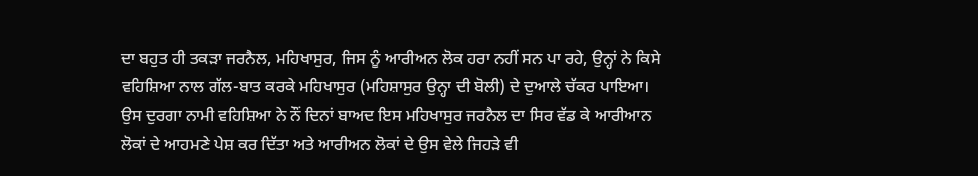ਦਾ ਬਹੁਤ ਹੀ ਤਕੜਾ ਜਰਨੈਲ, ਮਹਿਖਾਸੁਰ, ਜਿਸ ਨੂੰ ਆਰੀਅਨ ਲੋਕ ਹਰਾ ਨਹੀਂ ਸਨ ਪਾ ਰਹੇ, ਉਨ੍ਹਾਂ ਨੇ ਕਿਸੇ ਵਹਿਸ਼ਿਆ ਨਾਲ ਗੱਲ-ਬਾਤ ਕਰਕੇ ਮਹਿਖਾਸੁਰ (ਮਹਿਸ਼ਾਸੁਰ ਉਨ੍ਹਾ ਦੀ ਬੋਲੀ) ਦੇ ਦੁਆਲੇ ਚੱਕਰ ਪਾਇਆ। ਉਸ ਦੁਰਗਾ ਨਾਮੀ ਵਹਿਸ਼ਿਆ ਨੇ ਨੌਂ ਦਿਨਾਂ ਬਾਅਦ ਇਸ ਮਹਿਖਾਸੁਰ ਜਰਨੈਲ ਦਾ ਸਿਰ ਵੱਡ ਕੇ ਆਰੀਆਨ ਲੋਕਾਂ ਦੇ ਆਹਮਣੇ ਪੇਸ਼ ਕਰ ਦਿੱਤਾ ਅਤੇ ਆਰੀਅਨ ਲੋਕਾਂ ਦੇ ਉਸ ਵੇਲੇ ਜਿਹੜੇ ਵੀ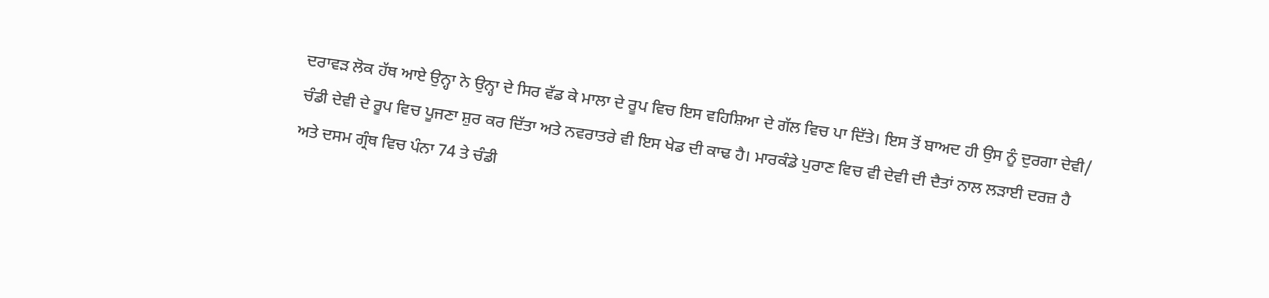ਦਰਾਵੜ ਲੋਕ ਹੱਥ ਆਏ ਉਨ੍ਹਾ ਨੇ ਉਨ੍ਹਾ ਦੇ ਸਿਰ ਵੱਡ ਕੇ ਮਾਲਾ ਦੇ ਰੂਪ ਵਿਚ ਇਸ ਵਹਿਸ਼ਿਆ ਦੇ ਗੱਲ ਵਿਚ ਪਾ ਦਿੱਤੇ। ਇਸ ਤੋਂ ਬਾਅਦ ਹੀ ਉਸ ਨੂੰ ਦੁਰਗਾ ਦੇਵੀ/ ਚੰਡੀ ਦੇਵੀ ਦੇ ਰੂਪ ਵਿਚ ਪੂਜਣਾ ਸ਼ੁਰ ਕਰ ਦਿੱਤਾ ਅਤੇ ਨਵਰਾਤਰੇ ਵੀ ਇਸ ਖੇਡ ਦੀ ਕਾਢ ਹੈ। ਮਾਰਕੰਡੇ ਪੁਰਾਣ ਵਿਚ ਵੀ ਦੇਵੀ ਦੀ ਦੈਤਾਂ ਨਾਲ ਲੜਾਈ ਦਰਜ਼ ਹੈ ਅਤੇ ਦਸਮ ਗ੍ਰੰਥ ਵਿਚ ਪੰਨਾ 74 ਤੇ ਚੰਡੀ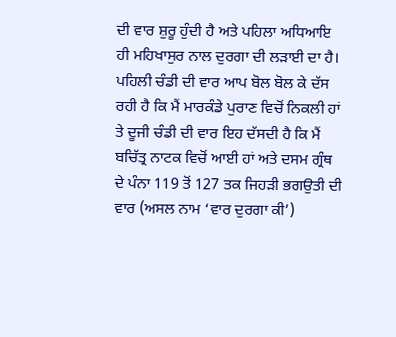ਦੀ ਵਾਰ ਸ਼ੁਰੂ ਹੁੰਦੀ ਹੈ ਅਤੇ ਪਹਿਲਾ ਅਧਿਆਇ ਹੀ ਮਹਿਖਾਸੁਰ ਨਾਲ ਦੁਰਗਾ ਦੀ ਲੜਾਈ ਦਾ ਹੈ। ਪਹਿਲੀ ਚੰਡੀ ਦੀ ਵਾਰ ਆਪ ਬੋਲ ਬੋਲ ਕੇ ਦੱਸ ਰਹੀ ਹੈ ਕਿ ਮੈਂ ਮਾਰਕੰਡੇ ਪੁਰਾਣ ਵਿਚੋਂ ਨਿਕਲੀ ਹਾਂ ਤੇ ਦੂਜੀ ਚੰਡੀ ਦੀ ਵਾਰ ਇਹ ਦੱਸਦੀ ਹੈ ਕਿ ਮੈਂ ਬਚਿੱਤ੍ਰ ਨਾਟਕ ਵਿਚੋਂ ਆਈ ਹਾਂ ਅਤੇ ਦਸਮ ਗ੍ਰੰਥ ਦੇ ਪੰਨਾ 119 ਤੋਂ 127 ਤਕ ਜਿਹੜੀ ਭਗਉਤੀ ਦੀ ਵਾਰ (ਅਸਲ ਨਾਮ ‘ਵਾਰ ਦੁਰਗਾ ਕੀ’)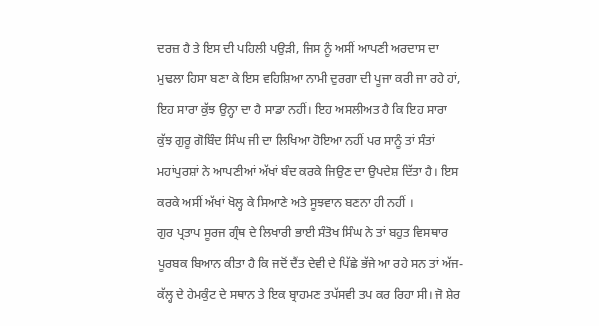ਦਰਜ਼ ਹੈ ਤੇ ਇਸ ਦੀ ਪਹਿਲੀ ਪਉੜੀ, ਜਿਸ ਨੂੰ ਅਸੀਂ ਆਪਣੀ ਅਰਦਾਸ ਦਾ ਮੁਢਲਾ ਹਿਸਾ ਬਣਾ ਕੇ ਇਸ ਵਹਿਸ਼ਿਆ ਨਾਮੀ ਦੁਰਗਾ ਦੀ ਪੂਜਾ ਕਰੀ ਜਾ ਰਹੇ ਹਾਂ, ਇਹ ਸਾਰਾ ਕੁੱਝ ਉਨ੍ਹਾ ਦਾ ਹੈ ਸਾਡਾ ਨਹੀਂ। ਇਹ ਅਸਲੀਅਤ ਹੈ ਕਿ ਇਹ ਸਾਰਾ ਕੁੱਝ ਗੁਰੂ ਗੋਬਿੰਦ ਸਿੰਘ ਜੀ ਦਾ ਲਿਖਿਆ ਹੋਇਆ ਨਹੀਂ ਪਰ ਸਾਨੂੰ ਤਾਂ ਸੰਤਾਂ ਮਹਾਂਪੁਰਸ਼ਾਂ ਨੇ ਆਪਣੀਆਂ ਅੱਖਾਂ ਬੰਦ ਕਰਕੇ ਜਿਉਣ ਦਾ ਉਪਦੇਸ਼ ਦਿੱਤਾ ਹੈ। ਇਸ ਕਰਕੇ ਅਸੀਂ ਅੱਖਾਂ ਖੋਲ੍ਹ ਕੇ ਸਿਆਣੇ ਅਤੇ ਸੂਝਵਾਨ ਬਣਨਾ ਹੀ ਨਹੀਂ ।
ਗੁਰ ਪ੍ਰਤਾਪ ਸੂਰਜ ਗ੍ਰੰਥ ਦੇ ਲਿਖਾਰੀ ਭਾਈ ਸੰਤੋਖ ਸਿੰਘ ਨੇ ਤਾਂ ਬਹੁਤ ਵਿਸਥਾਰ ਪੂਰਬਕ ਬਿਆਨ ਕੀਤਾ ਹੈ ਕਿ ਜਦੋਂ ਦੈਂਤ ਦੇਵੀ ਦੇ ਪਿੱਛੇ ਭੱਜੇ ਆ ਰਹੇ ਸਨ ਤਾਂ ਅੱਜ-ਕੱਲ੍ਹ ਦੇ ਹੇਮਕੁੰਟ ਦੇ ਸਥਾਨ ਤੇ ਇਕ ਬ੍ਰਾਹਮਣ ਤਪੱਸਵੀ ਤਪ ਕਰ ਰਿਹਾ ਸੀ। ਜੋ ਸ਼ੇਰ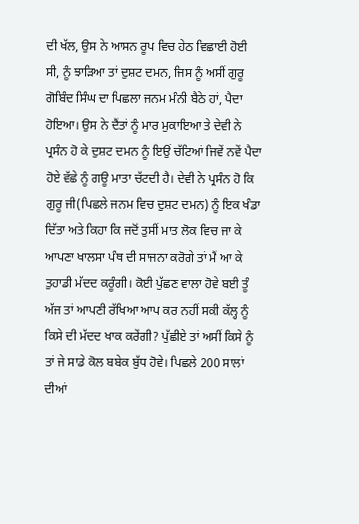ਦੀ ਖੱਲ, ਉਸ ਨੇ ਆਸਨ ਰੂਪ ਵਿਚ ਹੇਠ ਵਿਛਾਈ ਹੋਈ ਸੀ, ਨੂੰ ਝਾੜਿਆ ਤਾਂ ਦੁਸ਼ਟ ਦਮਨ, ਜਿਸ ਨੂੰ ਅਸੀਂ ਗੁਰੂ ਗੋਬਿੰਦ ਸਿੰਘ ਦਾ ਪਿਛਲਾ ਜਨਮ ਮੰਨੀ ਬੈਠੇ ਹਾਂ, ਪੈਦਾ ਹੋਇਆ। ਉਸ ਨੇ ਦੈਂਤਾਂ ਨੂੰ ਮਾਰ ਮੁਕਾਇਆ ਤੇ ਦੇਵੀ ਨੇ ਪ੍ਰਸੰਨ ਹੋ ਕੇ ਦੁਸ਼ਟ ਦਮਨ ਨੂੰ ਇਉਂ ਚੱਟਿਆਂ ਜਿਵੇਂ ਨਵੇਂ ਪੈਦਾ ਹੋਏ ਵੱਛੇ ਨੂੰ ਗਊ ਮਾਤਾ ਚੱਟਦੀ ਹੈ। ਦੇਵੀ ਨੇ ਪ੍ਰਸੰਨ ਹੋ ਕਿ ਗੁਰੂ ਜੀ(ਪਿਛਲੇ ਜਨਮ ਵਿਚ ਦੁਸ਼ਟ ਦਮਨ) ਨੂੰ ਇਕ ਖੰਡਾ ਦਿੱਤਾ ਅਤੇ ਕਿਹਾ ਕਿ ਜਦੋਂ ਤੁਸੀਂ ਮਾਤ ਲੋਕ ਵਿਚ ਜਾ ਕੇ ਆਪਣਾ ਖਾਲਸਾ ਪੰਥ ਦੀ ਸਾਜਨਾ ਕਰੋਗੇ ਤਾਂ ਮੈਂ ਆ ਕੇ ਤੁਹਾਡੀ ਮੱਦਦ ਕਰੂੰਗੀ। ਕੋਈ ਪੁੱਛਣ ਵਾਲਾ ਹੋਵੇ ਬਈ ਤੂੰ ਅੱਜ ਤਾਂ ਆਪਣੀ ਰੱਖਿਆ ਆਪ ਕਰ ਨਹੀਂ ਸਕੀ ਕੱਲ੍ਹ ਨੂੰ ਕਿਸੇ ਦੀ ਮੱਦਦ ਖਾਕ ਕਰੇਂਗੀ? ਪੁੱਛੀਏ ਤਾਂ ਅਸੀਂ ਕਿਸੇ ਨੂੰ ਤਾਂ ਜੇ ਸਾਡੇ ਕੋਲ ਬਬੇਕ ਬੁੱਧ ਹੋਵੇ। ਪਿਛਲੇ 200 ਸਾਲਾਂ ਦੀਆਂ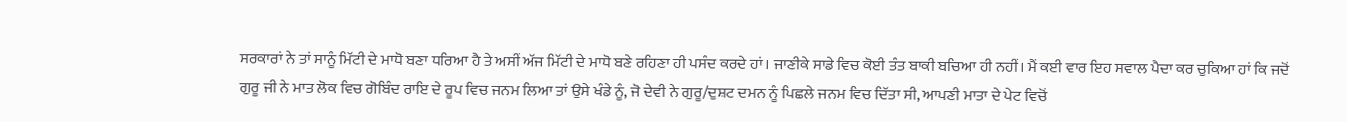ਸਰਕਾਰਾਂ ਨੇ ਤਾਂ ਸਾਨੂੰ ਮਿੱਟੀ ਦੇ ਮਾਧੋ ਬਣਾ ਧਰਿਆ ਹੈ ਤੇ ਅਸੀਂ ਅੱਜ ਮਿੱਟੀ ਦੇ ਮਾਧੋ ਬਣੇ ਰਹਿਣਾ ਹੀ ਪਸੰਦ ਕਰਦੇ ਹਾਂ। ਜਾਣੀਕੇ ਸਾਡੇ ਵਿਚ ਕੋਈ ਤੰਤ ਬਾਕੀ ਬਚਿਆ ਹੀ ਨਹੀਂ। ਮੈਂ ਕਈ ਵਾਰ ਇਹ ਸਵਾਲ ਪੈਦਾ ਕਰ ਚੁਕਿਆ ਹਾਂ ਕਿ ਜਦੋਂ ਗੁਰੂ ਜੀ ਨੇ ਮਾਤ ਲੋਕ ਵਿਚ ਗੋਬਿੰਦ ਰਾਇ ਦੇ ਰੂਪ ਵਿਚ ਜਨਮ ਲਿਆ ਤਾਂ ਉਸੇ ਖੰਡੇ ਨੂੰ, ਜੋ ਦੇਵੀ ਨੇ ਗੁਰੂ/ਦੁਸ਼ਟ ਦਮਨ ਨੂੰ ਪਿਛਲੇ ਜਨਮ ਵਿਚ ਦਿੱਤਾ ਸੀ, ਆਪਣੀ ਮਾਤਾ ਦੇ ਪੇਟ ਵਿਚੋਂ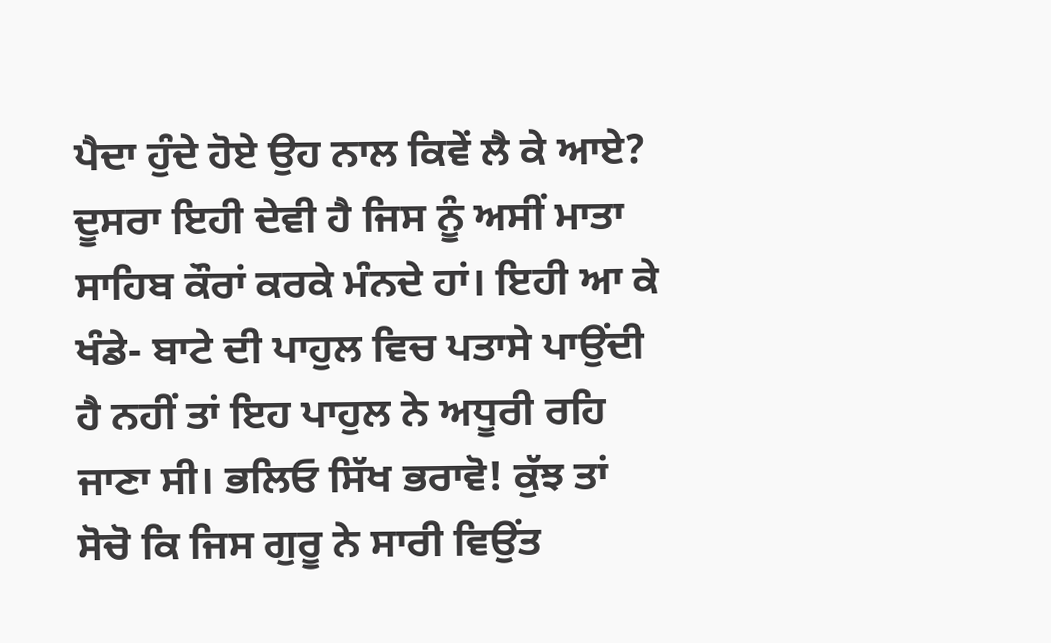ਪੈਦਾ ਹੁੰਦੇ ਹੋਏ ਉਹ ਨਾਲ ਕਿਵੇਂ ਲੈ ਕੇ ਆਏ? ਦੂਸਰਾ ਇਹੀ ਦੇਵੀ ਹੈ ਜਿਸ ਨੂੰ ਅਸੀਂ ਮਾਤਾ ਸਾਹਿਬ ਕੌਰਾਂ ਕਰਕੇ ਮੰਨਦੇ ਹਾਂ। ਇਹੀ ਆ ਕੇ ਖੰਡੇ- ਬਾਟੇ ਦੀ ਪਾਹੁਲ ਵਿਚ ਪਤਾਸੇ ਪਾਉਂਦੀ ਹੈ ਨਹੀਂ ਤਾਂ ਇਹ ਪਾਹੁਲ ਨੇ ਅਧੂਰੀ ਰਹਿ ਜਾਣਾ ਸੀ। ਭਲਿਓ ਸਿੱਖ ਭਰਾਵੋ! ਕੁੱਝ ਤਾਂ ਸੋਚੋ ਕਿ ਜਿਸ ਗੁਰੂ ਨੇ ਸਾਰੀ ਵਿਉਂਤ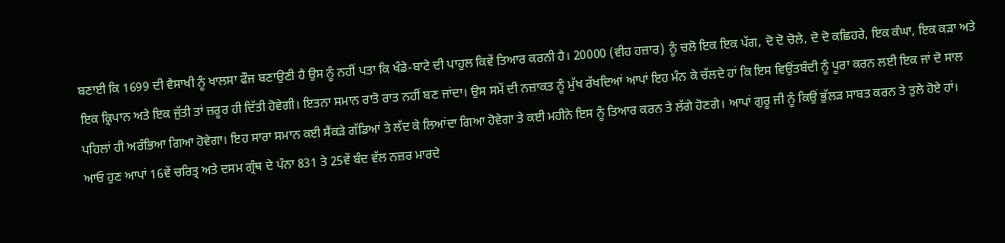ਬਣਾਈ ਕਿ 1699 ਦੀ ਵੈਸਾਖੀ ਨੂੰ ਖਾਲਸਾ ਫੌਜ ਬਣਾਉਣੀ ਹੈ ਉਸ ਨੂੰ ਨਹੀਂ ਪਤਾ ਕਿ ਖੰਡੇ-ਬਾਟੇ ਦੀ ਪਾਹੁਲ ਕਿਵੇਂ ਤਿਆਰ ਕਰਨੀ ਹੈ। 20000 (ਵੀਹ ਹਜ਼ਾਰ) ਨੂੰ ਚਲੋ ਇਕ ਇਕ ਪੱਗ, ਦੋ ਦੋ ਚੋਲੇ, ਦੋ ਦੋ ਕਛਿਹਰੇ, ਇਕ ਕੰਘਾ, ਇਕ ਕੜਾ ਅਤੇ ਇਕ ਕ੍ਰਿਪਾਨ ਅਤੇ ਇਕ ਜੁੱਤੀ ਤਾਂ ਜ਼ਰੂਰ ਹੀ ਦਿੱਤੀ ਹੋਵੇਗੀ। ਇਤਨਾ ਸਮਾਨ ਰਾਤੋ ਰਾਤ ਨਹੀਂ ਬਣ ਜਾਂਦਾ। ਉਸ ਸਮੇਂ ਦੀ ਨਜ਼ਾਕਤ ਨੂੰ ਮੁੱਖ ਰੱਖਦਿਆਂ ਆਪਾਂ ਇਹ ਮੰਨ ਕੇ ਚੱਲਦੇ ਹਾਂ ਕਿ ਇਸ ਵਿਉਂਤਬੰਦੀ ਨੂੰ ਪੂਰਾ ਕਰਨ ਲਈ ਇਕ ਜਾਂ ਦੋ ਸਾਲ ਪਹਿਲਾਂ ਹੀ ਅਰੰਭਿਆ ਗਿਆ ਹੋਵੇਗਾ। ਇਹ ਸਾਰਾ ਸਮਾਨ ਕਈ ਸੈਂਕੜੇ ਗੱਡਿਆਂ ਤੇ ਲੱਦ ਕੇ ਲਿਆਂਦਾ ਗਿਆ ਹੋਵੇਗਾ ਤੇ ਕਈ ਮਹੀਨੇ ਇਸ ਨੂੰ ਤਿਆਰ ਕਰਨ ਤੇ ਲੱਗੇ ਹੋਣਗੇ। ਆਪਾਂ ਗੁਰੂ ਜੀ ਨੂੰ ਕਿਉਂ ਭੁੱਲੜ ਸਾਬਤ ਕਰਨ ਤੇ ਤੁਲੇ ਹੋਏ ਹਾਂ।
ਆਓ ਹੁਣ ਆਪਾਂ 16ਵੇਂ ਚਰਿਤ੍ਰ ਅਤੇ ਦਸਮ ਗ੍ਰੰਥ ਦੇ ਪੰਨਾ 831 ਤੇ 25ਵੇਂ ਬੰਦ ਵੱਲ ਨਜ਼ਰ ਮਾਰਦੇ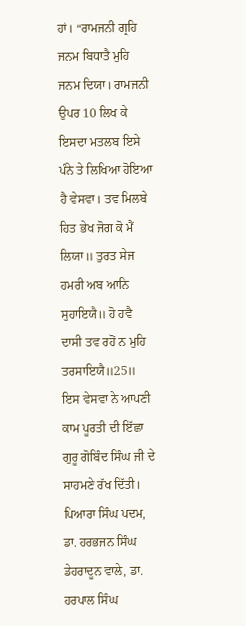ਹਾਂ। “ਰਾਮਜਨੀ ਗ੍ਰਹਿ ਜਨਮ ਬਿਧਾਤੈ ਮੁਹਿ ਜਨਮ ਦਿਯਾ। ਰਾਮਜਨੀ ਉਪਰ 10 ਲਿਖ ਕੇ ਇਸਦਾ ਮਤਲਬ ਇਸੇ ਪੰਨੇ ਤੇ ਲਿਖਿਆ ਹੋਇਆ ਹੈ ਵੇਸਵਾ। ਤਵ ਮਿਲਬੇ ਹਿਤ ਭੇਖ ਜੋਗ ਕੋ ਮੈਂ ਲਿਯਾ॥ ਤੁਰਤ ਸੇਜ ਹਮਰੀ ਅਬ ਆਨਿ ਸੁਹਾਇਯੈ॥ ਹੋ ਹਵੈ ਦਾਸੀ ਤਵ ਰਹੋਂ ਨ ਮੁਹਿ ਤਰਸਾਇਯੈ॥25॥ ਇਸ ਵੇਸਵਾ ਨੇ ਆਪਣੀ ਕਾਮ ਪੂਰਤੀ ਦੀ ਇੱਛਾ ਗੁਰੂ ਗੋਬਿੰਦ ਸਿੰਘ ਜੀ ਦੇ ਸਾਹਮਣੇ ਰੱਖ ਦਿੱਤੀ। ਪਿਆਰਾ ਸਿੰਘ ਪਦਮ, ਡਾ. ਹਰਭਜਨ ਸਿੰਘ ਡੇਹਰਾਦੂਨ ਵਾਲੇ, ਡਾ. ਹਰਪਾਲ ਸਿੰਘ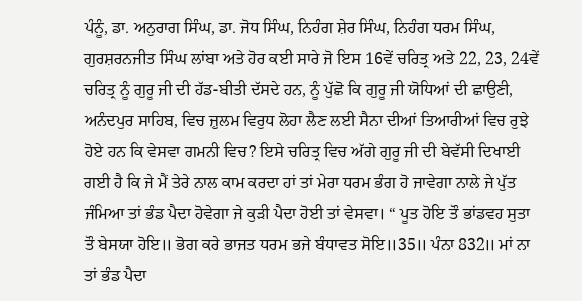ਪੰਨੂੰ, ਡਾ. ਅਨੁਰਾਗ ਸਿੰਘ, ਡਾ. ਜੋਧ ਸਿੰਘ, ਨਿਹੰਗ ਸ਼ੇਰ ਸਿੰਘ, ਨਿਹੰਗ ਧਰਮ ਸਿੰਘ, ਗੁਰਸ਼ਰਨਜੀਤ ਸਿੰਘ ਲਾਂਬਾ ਅਤੇ ਹੋਰ ਕਈ ਸਾਰੇ ਜੋ ਇਸ 16ਵੇਂ ਚਰਿਤ੍ਰ ਅਤੇ 22, 23, 24ਵੇਂ ਚਰਿਤ੍ਰ ਨੂੰ ਗੁਰੂ ਜੀ ਦੀ ਹੱਡ-ਬੀਤੀ ਦੱਸਦੇ ਹਨ, ਨੂੰ ਪੁੱਛੋ ਕਿ ਗੁਰੂ ਜੀ ਯੋਧਿਆਂ ਦੀ ਛਾਉਣੀ, ਅਨੰਦਪੁਰ ਸਾਹਿਬ, ਵਿਚ ਜ਼ੁਲਮ ਵਿਰੁਧ ਲੋਹਾ ਲੈਣ ਲਈ ਸੈਨਾ ਦੀਆਂ ਤਿਆਰੀਆਂ ਵਿਚ ਰੁਝੇ ਹੋਏ ਹਨ ਕਿ ਵੇਸਵਾ ਗਮਨੀ ਵਿਚ? ਇਸੇ ਚਰਿਤ੍ਰ ਵਿਚ ਅੱਗੇ ਗੁਰੂ ਜੀ ਦੀ ਬੇਵੱਸੀ ਦਿਖਾਈ ਗਈ ਹੈ ਕਿ ਜੇ ਮੈਂ ਤੇਰੇ ਨਾਲ ਕਾਮ ਕਰਦਾ ਹਾਂ ਤਾਂ ਮੇਰਾ ਧਰਮ ਭੰਗ ਹੋ ਜਾਵੇਗਾ ਨਾਲੇ ਜੇ ਪੁੱਤ ਜੰਮਿਆ ਤਾਂ ਭੰਡ ਪੈਦਾ ਹੋਵੇਗਾ ਜੇ ਕੁੜੀ ਪੈਦਾ ਹੋਈ ਤਾਂ ਵੇਸਵਾ। “ ਪੂਤ ਹੋਇ ਤੌ ਭਾਂਡਵਹ ਸੁਤਾ ਤੌ ਬੇਸਯਾ ਹੋਇ॥ ਭੋਗ ਕਰੇ ਭਾਜਤ ਧਰਮ ਭਜੇ ਬੰਧਾਵਤ ਸੋਇ॥35॥ ਪੰਨਾ 832॥ ਮਾਂ ਨਾ ਤਾਂ ਭੰਡ ਪੈਦਾ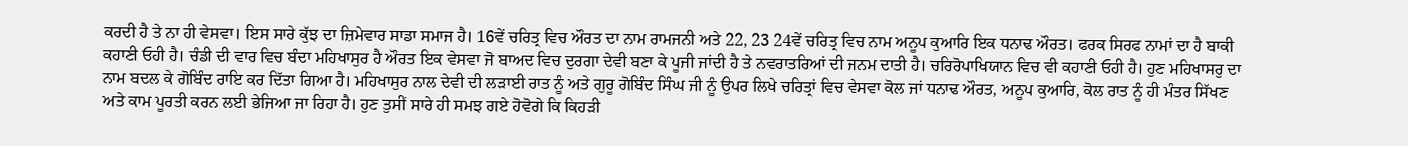ਕਰਦੀ ਹੈ ਤੇ ਨਾ ਹੀ ਵੇਸਵਾ। ਇਸ ਸਾਰੇ ਕੁੱਝ ਦਾ ਜ਼ਿਮੇਵਾਰ ਸਾਡਾ ਸਮਾਜ ਹੈ। 16ਵੇਂ ਚਰਿਤ੍ਰ ਵਿਚ ਔਰਤ ਦਾ ਨਾਮ ਰਾਮਜਨੀ ਅਤੇ 22, 23 24ਵੇਂ ਚਰਿਤ੍ਰ ਵਿਚ ਨਾਮ ਅਨੂਪ ਕੁਆਰਿ ਇਕ ਧਨਾਢ ਔਰਤ। ਫਰਕ ਸਿਰਫ ਨਾਮਾਂ ਦਾ ਹੈ ਬਾਕੀ ਕਹਾਣੀ ਓਹੀ ਹੈ। ਚੰਡੀ ਦੀ ਵਾਰ ਵਿਚ ਬੰਦਾ ਮਹਿਖਾਸੁਰ ਹੈ ਔਰਤ ਇਕ ਵੇਸਵਾ ਜੋ ਬਾਅਦ ਵਿਚ ਦੁਰਗਾ ਦੇਵੀ ਬਣਾ ਕੇ ਪੂਜੀ ਜਾਂਦੀ ਹੈ ਤੇ ਨਵਰਾਤਰਿਆਂ ਦੀ ਜਨਮ ਦਾਤੀ ਹੈ। ਚਰਿਰੋਪਾਖਿਯਾਨ ਵਿਚ ਵੀ ਕਹਾਣੀ ਓਹੀ ਹੈ। ਹੁਣ ਮਹਿਖਾਸਰੁ ਦਾ ਨਾਮ ਬਦਲ ਕੇ ਗੋਬਿੰਦ ਰਾਇ ਕਰ ਦਿੱਤਾ ਗਿਆ ਹੈ। ਮਹਿਖਾਸੁਰ ਨਾਲ ਦੇਵੀ ਦੀ ਲੜਾਈ ਰਾਤ ਨੂੰ ਅਤੇ ਗੁਰੂ ਗੋਬਿੰਦ ਸਿੰਘ ਜੀ ਨੂੰ ਉਪਰ ਲਿਖੇ ਚਰਿਤ੍ਰਾਂ ਵਿਚ ਵੇਸਵਾ ਕੋਲ ਜਾਂ ਧਨਾਢ ਔਰਤ, ਅਨੂਪ ਕੁਆਰਿ, ਕੋਲ ਰਾਤ ਨੂੰ ਹੀ ਮੰਤਰ ਸਿੱਖਣ ਅਤੇ ਕਾਮ ਪੂਰਤੀ ਕਰਨ ਲਈ ਭੇਜਿਆ ਜਾ ਰਿਹਾ ਹੈ। ਹੁਣ ਤੁਸੀਂ ਸਾਰੇ ਹੀ ਸਮਝ ਗਏ ਹੋਵੋਗੇ ਕਿ ਕਿਹੜੀ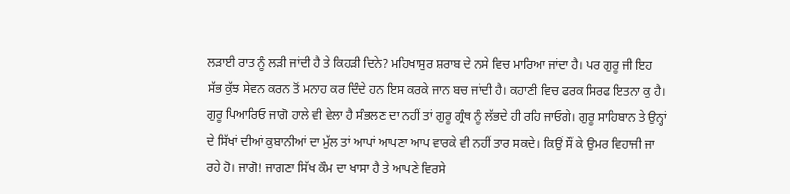ਲੜਾਈ ਰਾਤ ਨੂੰ ਲੜੀ ਜਾਂਦੀ ਹੈ ਤੇ ਕਿਹੜੀ ਦਿਨੇ? ਮਹਿਖਾਸੁਰ ਸ਼ਰਾਬ ਦੇ ਨਸੇ ਵਿਚ ਮਾਰਿਆ ਜਾਂਦਾ ਹੈ। ਪਰ ਗੁਰੂ ਜੀ ਇਹ ਸੱਭ ਕੁੱਝ ਸੇਵਨ ਕਰਨ ਤੋਂ ਮਨਾਹ ਕਰ ਦਿੰਦੇ ਹਨ ਇਸ ਕਰਕੇ ਜਾਨ ਬਚ ਜਾਂਦੀ ਹੈ। ਕਹਾਣੀ ਵਿਚ ਫਰਕ ਸਿਰਫ ਇਤਨਾ ਕੁ ਹੈ।
ਗੁਰੂ ਪਿਆਰਿਓ ਜਾਗੋ ਹਾਲੇ ਵੀ ਵੇਲਾ ਹੈ ਸੰਭਲਣ ਦਾ ਨਹੀਂ ਤਾਂ ਗੁਰੂ ਗ੍ਰੰਥ ਨੂੰ ਲੱਭਦੇ ਹੀ ਰਹਿ ਜਾਓਗੇ। ਗੁਰੂ ਸਾਹਿਬਾਨ ਤੇ ਉਨ੍ਹਾਂ ਦੇ ਸਿੱਖਾਂ ਦੀਆਂ ਕੁਬਾਨੀਆਂ ਦਾ ਮੁੱਲ ਤਾਂ ਆਪਾਂ ਆਪਣਾ ਆਪ ਵਾਰਕੇ ਵੀ ਨਹੀਂ ਤਾਰ ਸਕਦੇ। ਕਿਉਂ ਸੌਂ ਕੇ ਉਮਰ ਵਿਹਾਜੀ ਜਾ ਰਹੇ ਹੋ। ਜਾਗੋ! ਜਾਗਣਾ ਸਿੱਖ ਕੌਮ ਦਾ ਖਾਸਾ ਹੈ ਤੇ ਆਪਣੇ ਵਿਰਸੇ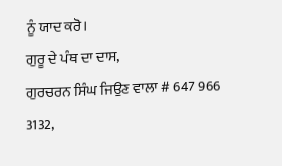ਨੂੰ ਯਾਦ ਕਰੋ।
ਗੁਰੂ ਦੇ ਪੰਥ ਦਾ ਦਾਸ,
ਗੁਰਚਰਨ ਸਿੰਘ ਜਿਉਣ ਵਾਲਾ # 647 966 3132,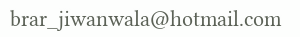brar_jiwanwala@hotmail.com